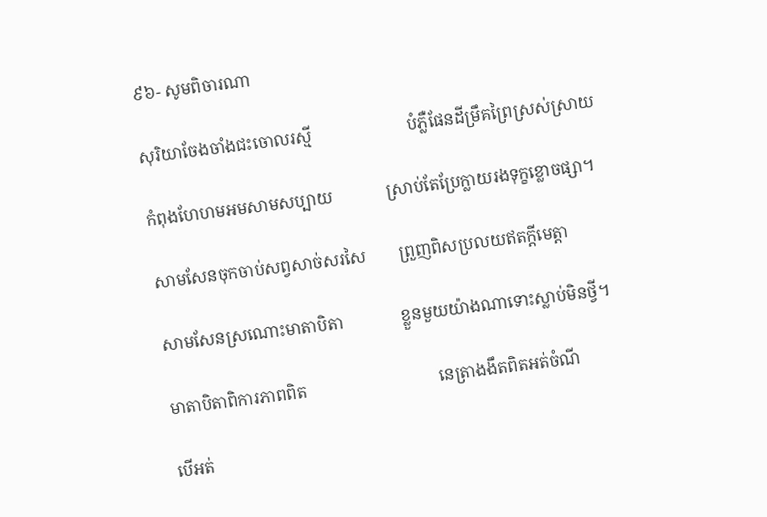៩៦- សូមពិចារណា

សុរិយាចែងចាំងជះចោលរស្មី                       បំភ្លឺផែនដីម្រឹគព្រៃស្រស់ស្រាយ

កំពុងហែហមអមសាមសប្បាយ             ស្រាប់តែប្រែក្លាយរងទុក្ខខ្លោចផ្សា។

សាមសែនចុកចាប់សព្វសាច់សរសៃ        ព្រួញពិសប្រលយឥតក្តីមេត្តា

សាមសែនស្រណោះមាតាបិតា              ខ្លួនមួយយ៉ាងណាទោះស្លាប់មិនថ្វី។

មាតាបិតាពិការភាពពិត                                នេត្រាងងឹតពិតអត់ចំណី

បើអត់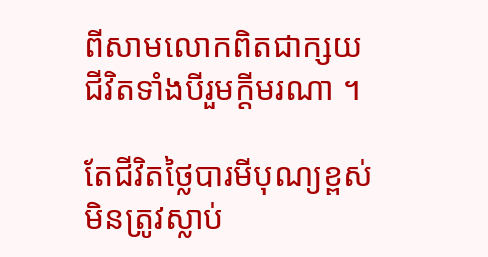ពីសាមលោកពិតជាក្សយ             ជីវិតទាំងបីរួមក្តីមរណា ។

តែជីវិតថ្លៃបារមីបុណ្យខ្ពស់                          មិនត្រូវស្លាប់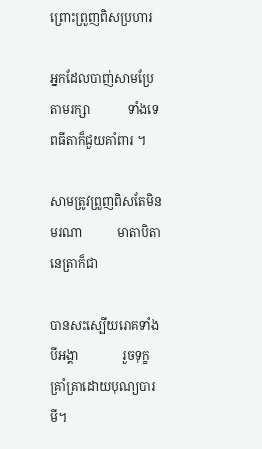ព្រោះព្រួញពិសប្រហារ

អ្នកដែលបាញ់សាមប្រែតាមរក្សា            ទាំងទេពធីតាក៏ជួយគាំពារ ។

សាមត្រូវព្រួញពិសតែមិនមរណា           មាតាបិតានេត្រាក៏ជា

បានសះស្បើយរោគទាំងបីអង្គា              រួចទុក្ខគ្រាំគ្រាដោយបុណ្យបារមី។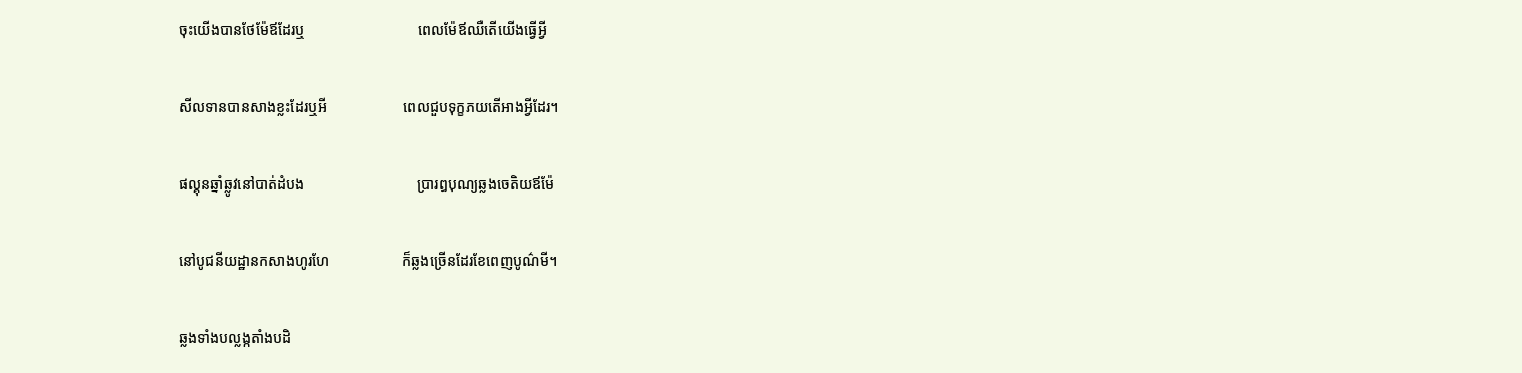ចុះយើងបានថែម៉ែឪដែរឬ                               ពេលម៉ែឪឈឺតើយើងធ្វើអ្វី

សីលទានបានសាងខ្លះដែរឬអី                     ពេលជួបទុក្ខភយតើអាងអ្វីដែរ។

ផល្គុនឆ្នាំឆ្លូវនៅបាត់ដំបង                               ប្រារឰបុណ្យឆ្លងចេតិយឪម៉ែ

នៅបូជនីយដ្ឋានកសាងហូរហែ                    ក៏ឆ្លងច្រើនដែរខែពេញបូណ៌មី។

ឆ្លងទាំងបល្លង្កតាំងបដិ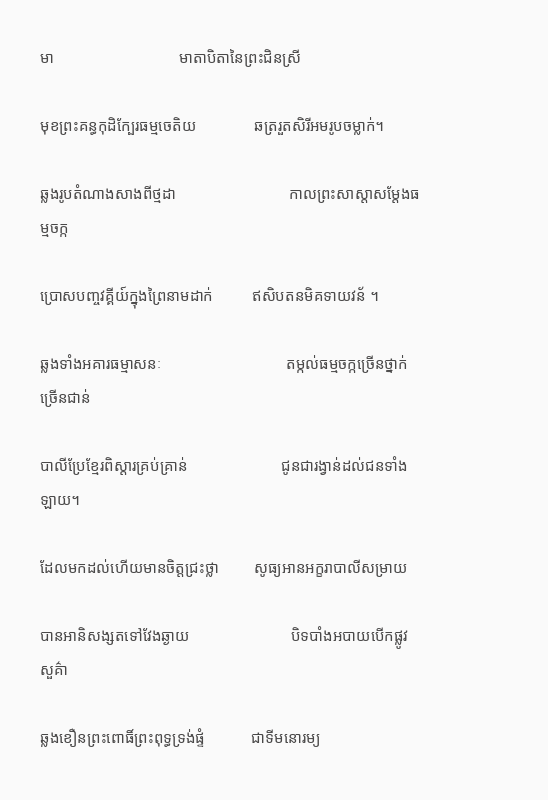មា                                មាតាបិតានៃព្រះជិនស្រី

មុខព្រះគន្ធកុដិក្បែរធម្មចេតិយ               ឆត្ររួតសិរីអមរូបចម្លាក់។

ឆ្លងរូបតំណាងសាងពីថ្មដា                             កាលព្រះសាស្តាសម្តែងធម្មចក្ក

ប្រោសបញ្ចវគ្គីយ៍ក្នុងព្រៃនាមដាក់          ឥសិបតនមិគទាយវន័ ។

ឆ្លងទាំងអគារធម្មាសនៈ                                តម្កល់ធម្មចក្កច្រើនថ្នាក់ច្រើនជាន់

បាលីប្រែខ្មែរពិស្តារគ្រប់គ្រាន់                        ជូនជារង្វាន់ដល់ជនទាំងឡាយ។

ដែលមកដល់ហើយមានចិត្តជ្រះថ្លា         សូធ្យអានអក្ខរាបាលីសម្រាយ

បានអានិសង្សតទៅវែងឆ្ងាយ                          បិទបាំងអបាយបើកផ្លូវសួគ៌ា

ឆ្លងខឿនព្រះពោធិ៍ព្រះពុទ្ធទ្រង់ផ្ទំ            ជាទីមនោរម្យ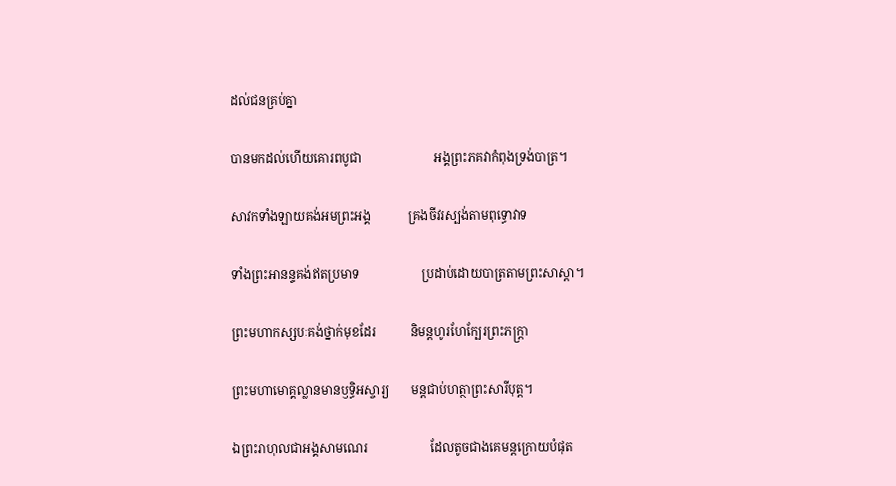ដល់ជនគ្រប់គ្នា

បានមកដល់ហើយគោរពបូជា                       អង្គព្រះភគវាកំពុងទ្រង់បាត្រ។

សាវកទាំងឡាយគង់អមព្រះអង្គ            គ្រងចីវរស្បង់តាមពុទ្ធោវាទ

ទាំងព្រះអានន្ទគង់ឥតប្រមាទ                    ប្រដាប់ដោយបាត្រតាមព្រះសាស្តា។

ព្រះមហាកស្សបៈគង់ថ្នាក់មុខដែរ           និមន្តហូរហែក្បែរព្រះភក្ត្រា

ព្រះមហាមោគ្គល្លានមានឫទ្ធិអស្ចារ្យ       មន្តជាប់ហត្ថាព្រះសារីបុត្ត។

ឯព្រះរាហុលជាអង្គសាមណេរ                    ដែលតូចជាងគេមន្តក្រោយបំផុត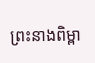ព្រះនាងពិម្ពា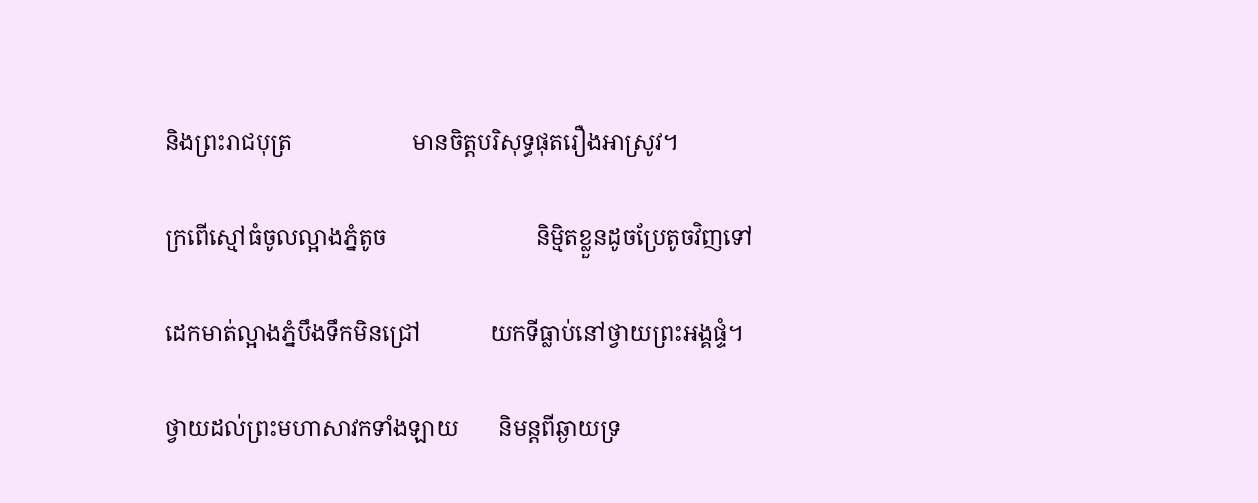និងព្រះរាជបុត្រ                     មានចិត្តបរិសុទ្ធផុតរឿងអាស្រូវ។

ក្រពើស្មៅធំចូលល្អាងភ្នំតូច                          និម្មិតខ្លួនដូចប្រែតូចវិញទៅ

ដេកមាត់ល្អាងភ្នំបឹងទឹកមិនជ្រៅ            យកទីធ្លាប់នៅថ្វាយព្រះអង្គផ្ទំ។

ថ្វាយដល់ព្រះមហាសាវកទាំងឡាយ       និមន្តពីឆ្ងាយទ្រ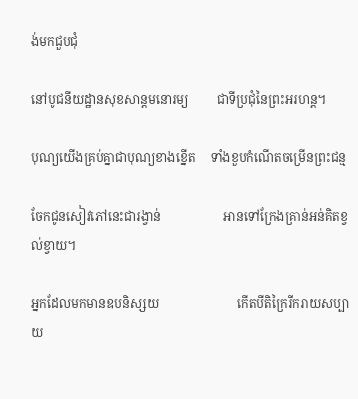ង់មកជួបជុំ

នៅបូជនីយដ្ឋានសុខសាន្តមនោរម្យ         ជាទីប្រជុំនៃព្រះអរហន្ត។

បុណ្យយើងគ្រប់គ្នាជាបុណ្យខាងខ្នើត     ទាំងខួបកំណើតចម្រើនព្រះជន្ម

ចែកជូនសៀវភៅនេះជារង្វាន់                    អានទៅក្រែងគ្រាន់អន់គិតខ្វល់ខ្វាយ។

អ្នកដែលមកមានឧបនិស្សយ                         កើតបីតិក្រៃរីករាយសប្បាយ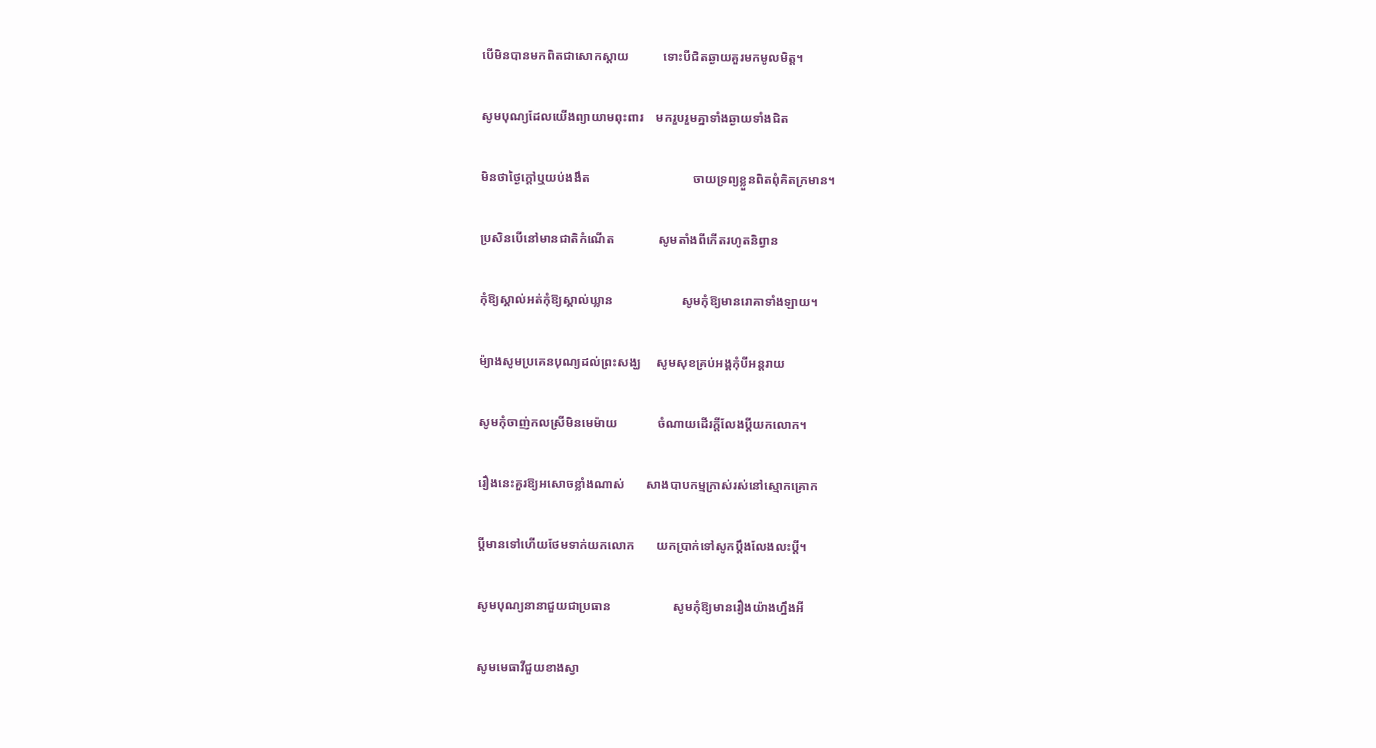បើមិនបានមកពិតជាសោកស្តាយ           ទោះបីជិតឆ្ងាយគួរមកមូលមិត្ត។

សូមបុណ្យដែលយើងព្យាយាមពុះពារ    មករួបរួមគ្នាទាំងឆ្ងាយទាំងជិត

មិនថាថ្ងៃក្តៅឬយប់ងងឹត                                 ចាយទ្រព្យខ្លួនពិតពុំគិតក្រមាន។

ប្រសិនបើនៅមានជាតិកំណើត              សូមតាំងពីកើតរហូតនិព្វាន

កុំឱ្យស្គាល់អត់កុំឱ្យស្គាល់ឃ្លាន                      សូមកុំឱ្យមានរោគាទាំងឡាយ។

ម៉្យាងសូមប្រគេនបុណ្យដល់ព្រះសង្ឃ     សូមសុខគ្រប់អង្គកុំបីអន្តរាយ

សូមកុំចាញ់កលស្រីមិនមេម៉ាយ             ចំណាយដើរក្តីលែងប្តីយកលោក។

រឿងនេះគួរឱ្យអសោចខ្លាំងណាស់       សាងបាបកម្មក្រាស់រស់នៅស្មោកគ្រោក

ប្តីមានទៅហើយថែមទាក់យកលោក       យកប្រាក់ទៅសូកប្តឹងលែងលះប្តី។

សូមបុណ្យនានាជួយជាប្រធាន                    សូមកុំឱ្យមានរឿងយ៉ាងហ្នឹងអី

សូមមេធាវីជួយខាងស្វា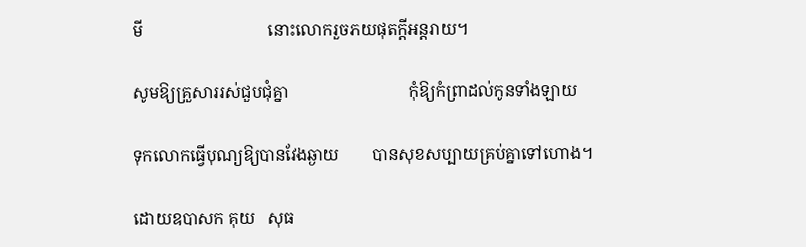មី                              នោះលោករួចភយផុតក្តីអន្តរាយ។

សូមឱ្យគ្រួសាររស់ជួបជុំគ្នា                             កុំឱ្យកំព្រាដល់កូនទាំងឡាយ

ទុកលោកធ្វើបុណ្យឱ្យបានវែងឆ្ងាយ        បានសុខសប្បាយគ្រប់គ្នាទៅហោង។

ដោយឧបាសក គុយ   សុធ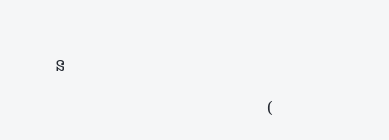ន

                                                   (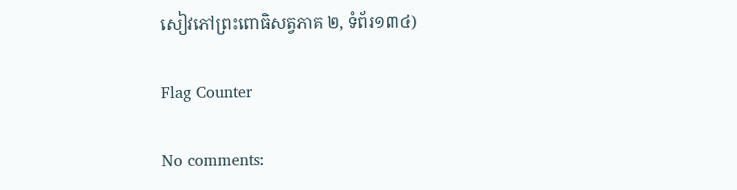សៀវភៅព្រះពោធិសត្វភាគ ២, ទំព័រ១៣៤)

Flag Counter

No comments: